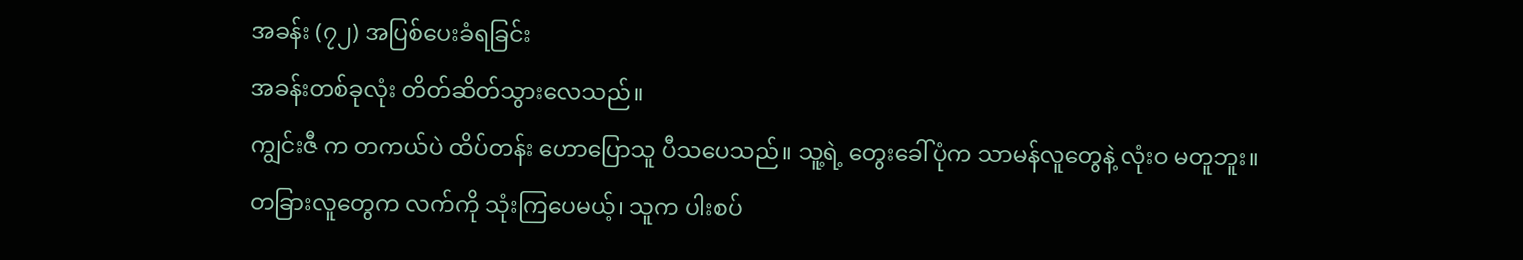အခန်း (၇၂) အပြစ်ပေးခံရခြင်း
အခန်းတစ်ခုလုံး တိတ်ဆိတ်သွားလေသည်။
ကျွင်းဇီ က တကယ်ပဲ ထိပ်တန်း ဟောပြောသူ ပီသပေသည်။ သူ့ရဲ့ တွေးခေါ်ပုံက သာမန်လူတွေနဲ့ လုံးဝ မတူဘူး။
တခြားလူတွေက လက်ကို သုံးကြပေမယ့်၊ သူက ပါးစပ်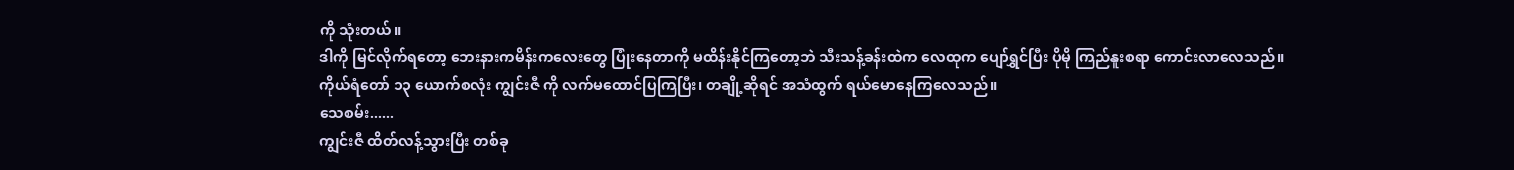ကို သုံးတယ်။
ဒါကို မြင်လိုက်ရတော့ ဘေးနားကမိန်းကလေးတွေ ပြုံးနေတာကို မထိန်းနိုင်ကြတော့ဘဲ သီးသန့်ခန်းထဲက လေထုက ပျော်ရွှင်ပြီး ပိုမို ကြည်နူးစရာ ကောင်းလာလေသည်။
ကိုယ်ရံတော် ၁၃ ယောက်စလုံး ကျွင်းဇီ ကို လက်မထောင်ပြကြပြီး၊ တချို့ဆိုရင် အသံထွက် ရယ်မောနေကြလေသည်။
သေစမ်း......
ကျွင်းဇီ ထိတ်လန့်သွားပြီး တစ်ခု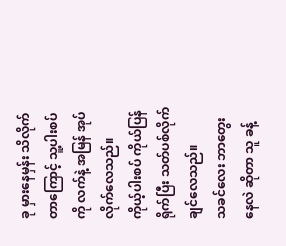ခု မှားနေမှန်း သိလိုက်တာကြောင့် သူ့ပါးစပ်ကို လက်နဲ့ အမြန် အုပ်လိုက်လေသည်။
ကိုယ့်ပါးစပ် ကိုယ်ပြန်ရိုက်ပြီး သတ်ပစ်လိုက်ချင်လေသည်။
သခင်လေး ဘာတွေးနေလဲ ဆိုတာ သူ ခန့်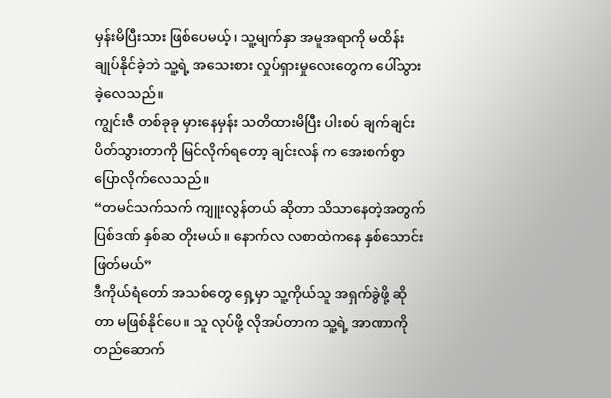မှန်းမိပြီးသား ဖြစ်ပေမယ့်၊ သူ့မျက်နှာ အမူအရာကို မထိန်းချုပ်နိုင်ခဲ့ဘဲ သူ့ရဲ့ အသေးစား လှုပ်ရှားမှုလေးတွေက ပေါ်သွားခဲ့လေသည်။
ကျွင်းဇီ တစ်ခုခု မှားနေမှန်း သတိထားမိပြီး ပါးစပ် ချက်ချင်း ပိတ်သွားတာကို မြင်လိုက်ရတော့ ချင်းလန် က အေးစက်စွာ ပြောလိုက်လေသည်။
“တမင်သက်သက် ကျူးလွန်တယ် ဆိုတာ သိသာနေတဲ့အတွက် ပြစ်ဒဏ် နှစ်ဆ တိုးမယ်။ နောက်လ လစာထဲကနေ နှစ်သောင်း ဖြတ်မယ်”
ဒီကိုယ်ရံတော် အသစ်တွေ ရှေ့မှာ သူ့ကိုယ်သူ အရှက်ခွဲဖို့ ဆိုတာ မဖြစ်နိုင်ပေ။ သူ လုပ်ဖို့ လိုအပ်တာက သူ့ရဲ့ အာဏာကို တည်ဆောက်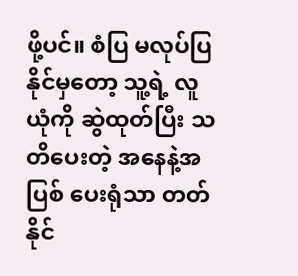ဖို့ပင်။ စံပြ မလုပ်ပြနိုင်မှတော့ သူ့ရဲ့ လူယုံကို ဆွဲထုတ်ပြီး သတိပေးတဲ့ အနေနဲ့အပြစ် ပေးရုံသာ တတ်နိုင်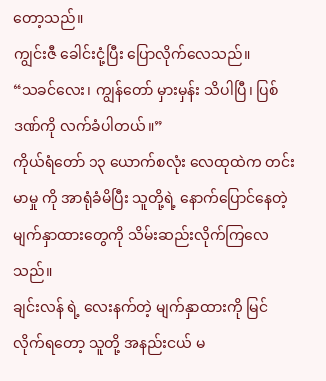တော့သည်။
ကျွင်းဇီ ခေါင်းငုံ့ပြီး ပြောလိုက်လေသည်။
“သခင်လေး၊ ကျွန်တော် မှားမှန်း သိပါပြီ၊ ပြစ်ဒဏ်ကို လက်ခံပါတယ်။”
ကိုယ်ရံတော် ၁၃ ယောက်စလုံး လေထုထဲက တင်းမာမှု ကို အာရုံခံမိပြီး သူတို့ရဲ့ နောက်ပြောင်နေတဲ့ မျက်နှာထားတွေကို သိမ်းဆည်းလိုက်ကြလေသည်။
ချင်းလန် ရဲ့ လေးနက်တဲ့ မျက်နှာထားကို မြင်လိုက်ရတော့ သူတို့ အနည်းငယ် မ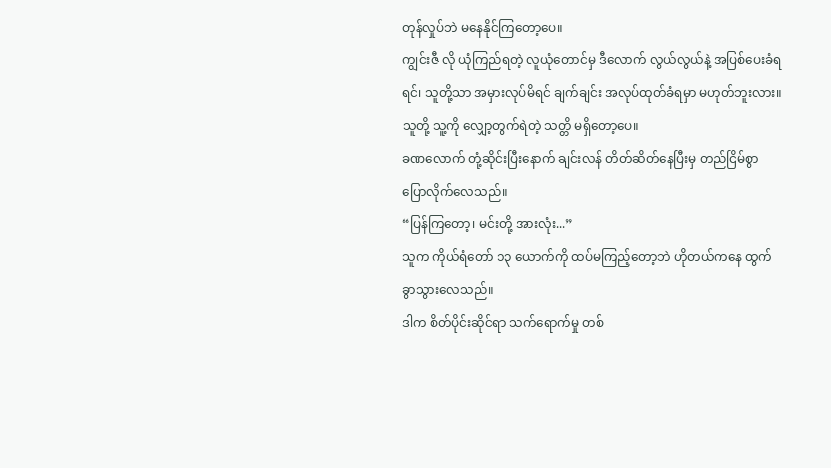တုန်လှုပ်ဘဲ မနေနိုင်ကြတော့ပေ။
ကျွင်းဇီ လို ယုံကြည်ရတဲ့ လူယုံတောင်မှ ဒီလောက် လွယ်လွယ်နဲ့ အပြစ်ပေးခံရရင်၊ သူတို့သာ အမှားလုပ်မိရင် ချက်ချင်း အလုပ်ထုတ်ခံရမှာ မဟုတ်ဘူးလား။
သူတို့ သူ့ကို လျှော့တွက်ရဲတဲ့ သတ္တိ မရှိတော့ပေ။
ခဏလောက် တုံ့ဆိုင်းပြီးနောက် ချင်းလန် တိတ်ဆိတ်နေပြီးမှ တည်ငြိမ်စွာ ပြောလိုက်လေသည်။
“ပြန်ကြတော့၊ မင်းတို့ အားလုံး...”
သူက ကိုယ်ရံတော် ၁၃ ယောက်ကို ထပ်မကြည့်တော့ဘဲ ဟိုတယ်ကနေ ထွက်ခွာသွားလေသည်။
ဒါက စိတ်ပိုင်းဆိုင်ရာ သက်ရောက်မှု တစ်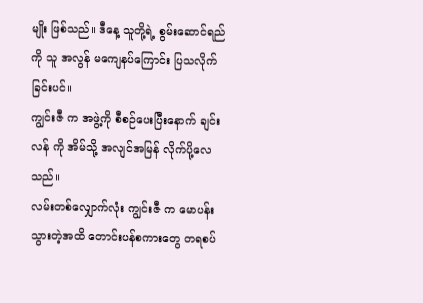မျိုး ဖြစ်သည်။ ဒီနေ့ သူတို့ရဲ့ စွမ်းဆောင်ရည်ကို သူ အလွန် မကျေနပ်ကြောင်း ပြသလိုက်ခြင်းပင်။
ကျွင်းဇီ က အဖွဲ့ကို စီစဉ်ပေးပြီးနောက် ချင်းလန် ကို အိမ်သို့ အလျင်အမြန် လိုက်ပို့လေသည်။
လမ်းတစ်လျှောက်လုံး ကျွင်းဇီ က မောပန်းသွားတဲ့အထိ တောင်းပန်စကားတွေ တရစပ်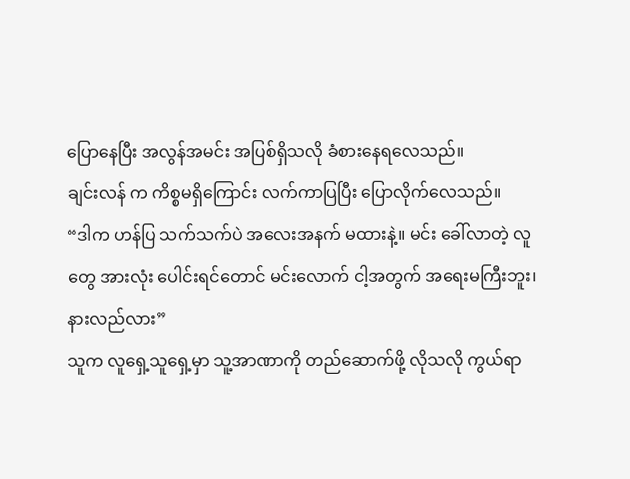ပြောနေပြီး အလွန်အမင်း အပြစ်ရှိသလို ခံစားနေရလေသည်။
ချင်းလန် က ကိစ္စမရှိကြောင်း လက်ကာပြပြီး ပြောလိုက်လေသည်။
“ဒါက ဟန်ပြ သက်သက်ပဲ အလေးအနက် မထားနဲ့။ မင်း ခေါ်လာတဲ့ လူတွေ အားလုံး ပေါင်းရင်တောင် မင်းလောက် ငါ့အတွက် အရေးမကြီးဘူး၊ နားလည်လား”
သူက လူရှေ့သူရှေ့မှာ သူ့အာဏာကို တည်ဆောက်ဖို့ လိုသလို ကွယ်ရာ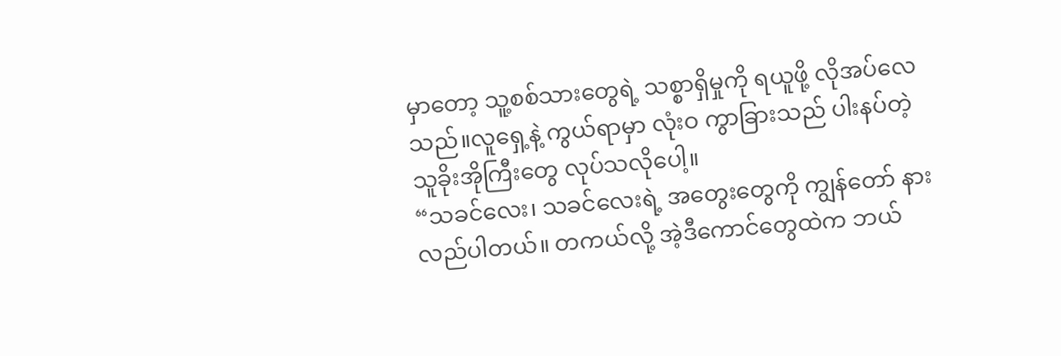မှာတော့ သူ့စစ်သားတွေရဲ့ သစ္စာရှိမှုကို ရယူဖို့ လိုအပ်လေသည်။လူရှေ့နဲ့ ကွယ်ရာမှာ လုံးဝ ကွာခြားသည် ပါးနပ်တဲ့ သူခိုးအိုကြီးတွေ လုပ်သလိုပေါ့။
“သခင်လေး၊ သခင်လေးရဲ့ အတွေးတွေကို ကျွန်တော် နားလည်ပါတယ်။ တကယ်လို့ အဲ့ဒီကောင်တွေထဲက ဘယ်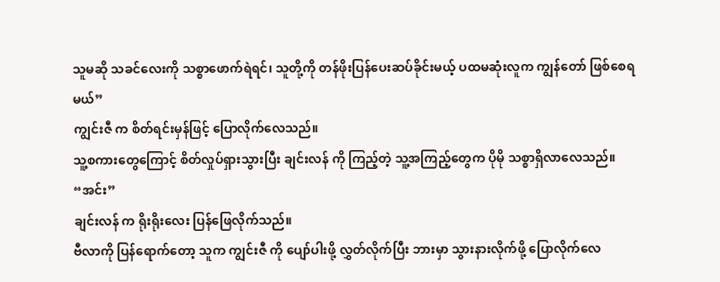သူမဆို သခင်လေးကို သစ္စာဖောက်ရဲရင်၊ သူတို့ကို တန်ဖိုးပြန်ပေးဆပ်ခိုင်းမယ့် ပထမဆုံးလူက ကျွန်တော် ဖြစ်စေရမယ်”
ကျွင်းဇီ က စိတ်ရင်းမှန်ဖြင့် ပြောလိုက်လေသည်။
သူ့စကားတွေကြောင့် စိတ်လှုပ်ရှားသွားပြီး ချင်းလန် ကို ကြည့်တဲ့ သူ့အကြည့်တွေက ပိုမို သစ္စာရှိလာလေသည်။
“အင်း”
ချင်းလန် က ရိုးရိုးလေး ပြန်ဖြေလိုက်သည်။
ဗီလာကို ပြန်ရောက်တော့ သူက ကျွင်းဇီ ကို ပျော်ပါးဖို့ လွှတ်လိုက်ပြီး ဘားမှာ သွားနားလိုက်ဖို့ ပြောလိုက်လေ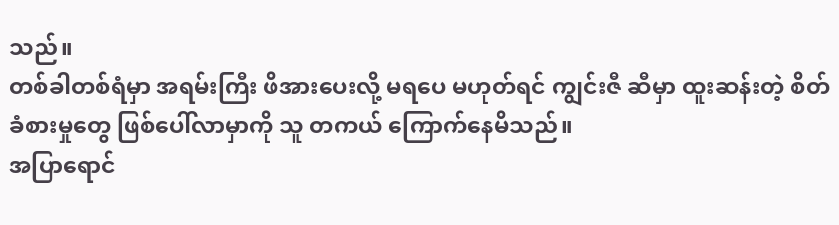သည်။
တစ်ခါတစ်ရံမှာ အရမ်းကြီး ဖိအားပေးလို့ မရပေ မဟုတ်ရင် ကျွင်းဇီ ဆီမှာ ထူးဆန်းတဲ့ စိတ်ခံစားမှုတွေ ဖြစ်ပေါ်လာမှာကို သူ တကယ် ကြောက်နေမိသည်။
အပြာရောင်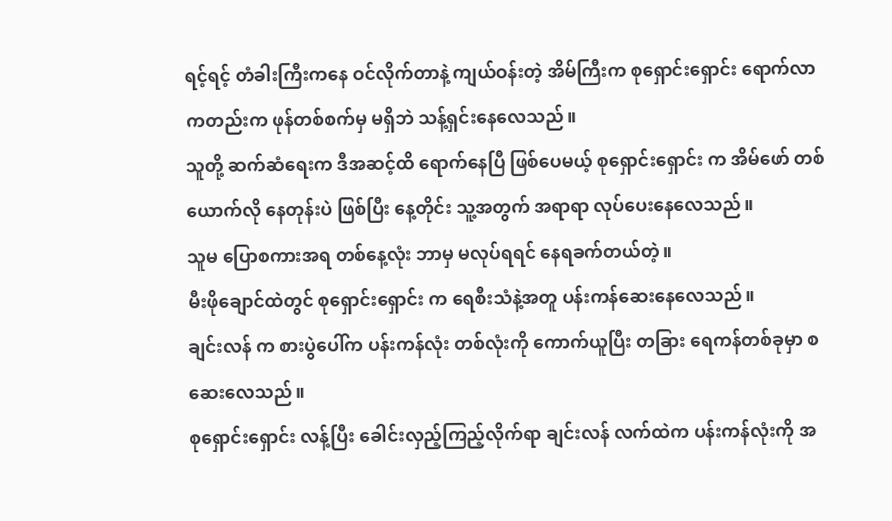ရင့်ရင့် တံခါးကြီးကနေ ဝင်လိုက်တာနဲ့ ကျယ်ဝန်းတဲ့ အိမ်ကြီးက စုရှောင်းရှောင်း ရောက်လာကတည်းက ဖုန်တစ်စက်မှ မရှိဘဲ သန့်ရှင်းနေလေသည်။
သူတို့ ဆက်ဆံရေးက ဒီအဆင့်ထိ ရောက်နေပြီ ဖြစ်ပေမယ့် စုရှောင်းရှောင်း က အိမ်ဖော် တစ်ယောက်လို နေတုန်းပဲ ဖြစ်ပြီး နေ့တိုင်း သူ့အတွက် အရာရာ လုပ်ပေးနေလေသည်။
သူမ ပြောစကားအရ တစ်နေ့လုံး ဘာမှ မလုပ်ရရင် နေရခက်တယ်တဲ့။
မီးဖိုချောင်ထဲတွင် စုရှောင်းရှောင်း က ရေစီးသံနဲ့အတူ ပန်းကန်ဆေးနေလေသည်။
ချင်းလန် က စားပွဲပေါ်က ပန်းကန်လုံး တစ်လုံးကို ကောက်ယူပြီး တခြား ရေကန်တစ်ခုမှာ စဆေးလေသည်။
စုရှောင်းရှောင်း လန့်ပြီး ခေါင်းလှည့်ကြည့်လိုက်ရာ ချင်းလန် လက်ထဲက ပန်းကန်လုံးကို အ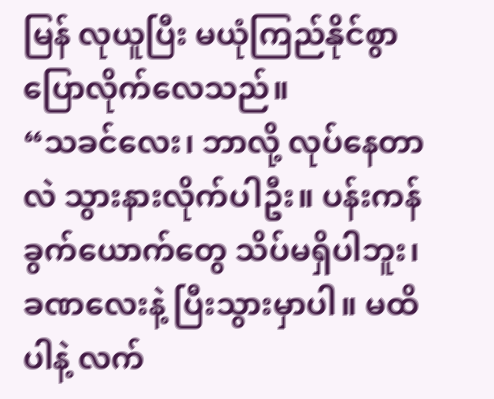မြန် လုယူပြီး မယုံကြည်နိုင်စွာ ပြောလိုက်လေသည်။
“သခင်လေး၊ ဘာလို့ လုပ်နေတာလဲ သွားနားလိုက်ပါဦး။ ပန်းကန်ခွက်ယောက်တွေ သိပ်မရှိပါဘူး၊ ခဏလေးနဲ့ ပြီးသွားမှာပါ။ မထိပါနဲ့ လက်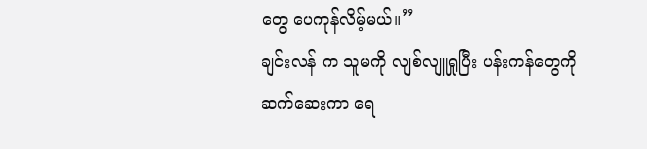တွေ ပေကုန်လိမ့်မယ်။”
ချင်းလန် က သူမကို လျစ်လျူရှုပြီး ပန်းကန်တွေကို ဆက်ဆေးကာ ရေ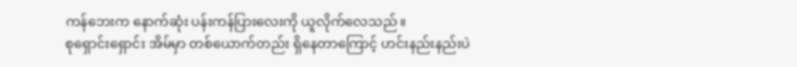ကန်ဘေးက နောက်ဆုံး ပန်းကန်ပြားလေးကို ယူလိုက်လေသည်။
စုရှောင်းရှောင်း အိမ်မှာ တစ်ယောက်တည်း ရှိနေတာကြောင့် ဟင်းနည်းနည်းပဲ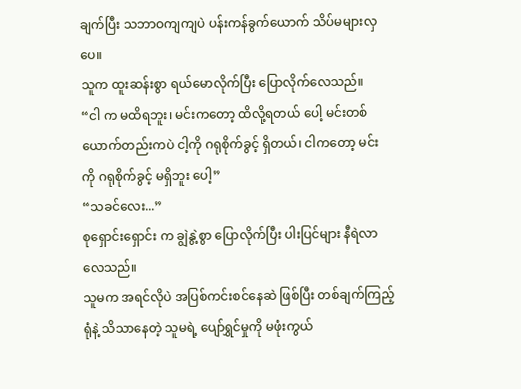ချက်ပြီး သဘာဝကျကျပဲ ပန်းကန်ခွက်ယောက် သိပ်မများလှပေ။
သူက ထူးဆန်းစွာ ရယ်မောလိုက်ပြီး ပြောလိုက်လေသည်။
“ငါ က မထိရဘူး၊ မင်းကတော့ ထိလို့ရတယ် ပေါ့ မင်းတစ်ယောက်တည်းကပဲ ငါ့ကို ဂရုစိုက်ခွင့် ရှိတယ်၊ ငါကတော့ မင်းကို ဂရုစိုက်ခွင့် မရှိဘူး ပေါ့”
“သခင်လေး...”
စုရှောင်းရှောင်း က ချွဲနွဲ့စွာ ပြောလိုက်ပြီး ပါးပြင်များ နီရဲလာလေသည်။
သူမက အရင်လိုပဲ အပြစ်ကင်းစင်နေဆဲ ဖြစ်ပြီး တစ်ချက်ကြည့်ရုံနဲ့ သိသာနေတဲ့ သူမရဲ့ ပျော်ရွှင်မှုကို မဖုံးကွယ်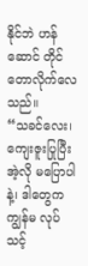နိုင်ဘဲ ဟန်ဆောင် တိုင်တောလိုက်လေသည်။
“သခင်လေး၊ ကျေးဇူးပြုပြီး အဲ့လို မပြောပါနဲ့၊ ဒါတွေက ကျွန်မ လုပ်သင့်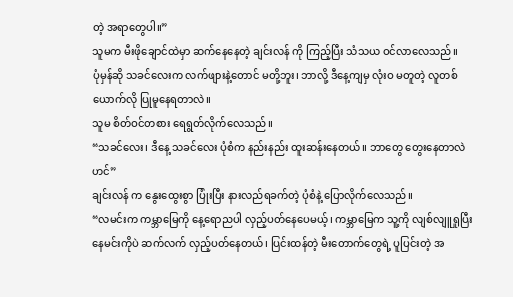တဲ့ အရာတွေပါ။”
သူမက မီးဖိုချောင်ထဲမှာ ဆက်နေနေတဲ့ ချင်းလန် ကို ကြည့်ပြီး သံသယ ဝင်လာလေသည်။
ပုံမှန်ဆို သခင်လေးက လက်ဖျားနဲ့တောင် မတို့ဘူး၊ ဘာလို့ ဒီနေ့ကျမှ လုံးဝ မတူတဲ့ လူတစ်ယောက်လို ပြုမူနေရတာလဲ။
သူမ စိတ်ဝင်တစား ရေရွတ်လိုက်လေသည်။
“သခင်လေး၊ ဒီနေ့ သခင်လေး ပုံစံက နည်းနည်း ထူးဆန်းနေတယ်။ ဘာတွေ တွေးနေတာလဲဟင်”
ချင်းလန် က နွေးထွေးစွာ ပြုံးပြီး နားလည်ရခက်တဲ့ ပုံစံနဲ့ ပြောလိုက်လေသည်။
“လမင်းက ကမ္ဘာမြေကို နေ့ရောညပါ လှည့်ပတ်နေပေမယ့်၊ ကမ္ဘာမြေက သူ့ကို လျစ်လျူရှုပြီး နေမင်းကိုပဲ ဆက်လက် လှည့်ပတ်နေတယ်၊ ပြင်းထန်တဲ့ မီးတောက်တွေရဲ့ ပူပြင်းတဲ့ အ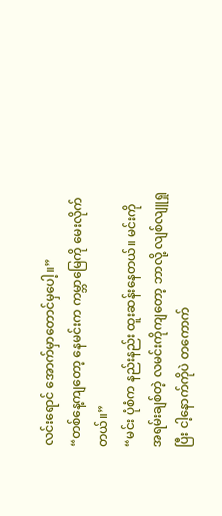လင်းရောင် အောက်မှာတောင်မှပေါ့။”
“တစ်နေ့ကျတော့ နေမင်းက ကမ္ဘာမြေကို မေးလိုက်တယ်။”
“မင်း ပုံစံက နည်းနည်း ထူးဆန်းနေတယ်။ မင်းကို အရမ်းချစ်တဲ့ လမင်းကိုကျတော့ ဘာလို့ လျစ်လျူရှုပြီး ငါ့နောက်ကိုပဲ တကောက်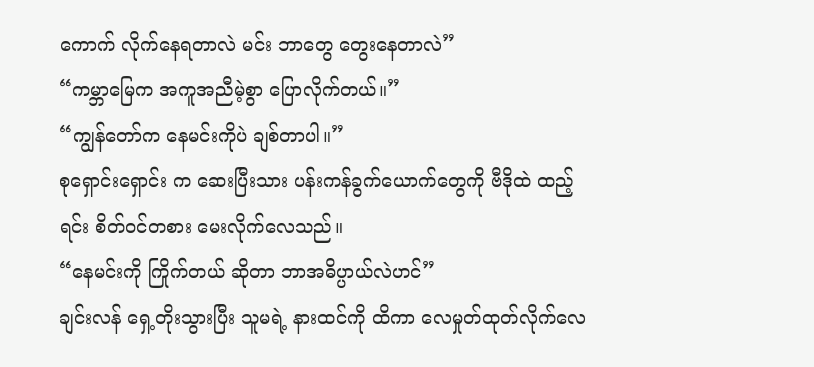ကောက် လိုက်နေရတာလဲ မင်း ဘာတွေ တွေးနေတာလဲ”
“ကမ္ဘာမြေက အကူအညီမဲ့စွာ ပြောလိုက်တယ်။”
“ကျွန်တော်က နေမင်းကိုပဲ ချစ်တာပါ။”
စုရှောင်းရှောင်း က ဆေးပြီးသား ပန်းကန်ခွက်ယောက်တွေကို ဗီဒိုထဲ ထည့်ရင်း စိတ်ဝင်တစား မေးလိုက်လေသည်။
“နေမင်းကို ကြိုက်တယ် ဆိုတာ ဘာအဓိပ္ပာယ်လဲဟင်”
ချင်းလန် ရှေ့တိုးသွားပြီး သူမရဲ့ နားထင်ကို ထိကာ လေမှုတ်ထုတ်လိုက်လေ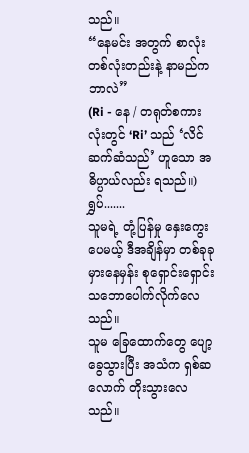သည်။
“နေမင်း အတွက် စာလုံးတစ်လုံးတည်းနဲ့ နာမည်က ဘာလဲ”
(Ri - နေ / တရုတ်စကားလုံးတွင် ‘Ri’ သည် ‘လိင်ဆက်ဆံသည်’ ဟူသော အဓိပ္ပာယ်လည်း ရသည်။)
ရွှပ်.......
သူမရဲ့ တုံ့ပြန်မှု နှေးကွေးပေမယ့် ဒီအချိန်မှာ တစ်ခုခု မှားနေမှန်း စုရှောင်းရှောင်း သဘောပေါက်လိုက်လေသည်။
သူမ ခြေထောက်တွေ ပျော့ခွေသွားပြီး အသံက ရှစ်ဆလောက် တိုးသွားလေသည်။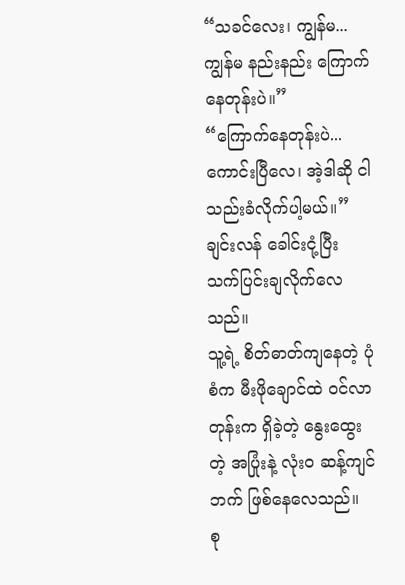“သခင်လေး၊ ကျွန်မ... ကျွန်မ နည်းနည်း ကြောက်နေတုန်းပဲ။”
“ကြောက်နေတုန်းပဲ... ကောင်းပြီလေ၊ အဲ့ဒါဆို ငါ သည်းခံလိုက်ပါ့မယ်။”
ချင်းလန် ခေါင်းငုံ့ပြီး သက်ပြင်းချလိုက်လေသည်။
သူ့ရဲ့ စိတ်ဓာတ်ကျနေတဲ့ ပုံစံက မီးဖိုချောင်ထဲ ဝင်လာတုန်းက ရှိခဲ့တဲ့ နွေးထွေးတဲ့ အပြုံးနဲ့ လုံးဝ ဆန့်ကျင်ဘက် ဖြစ်နေလေသည်။
စု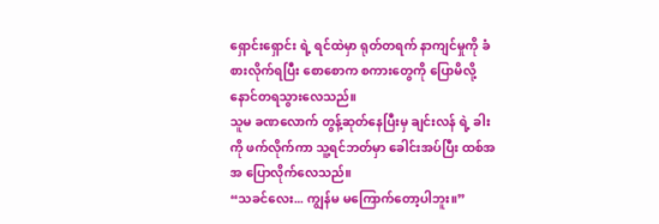ရှောင်းရှောင်း ရဲ့ ရင်ထဲမှာ ရုတ်တရက် နာကျင်မှုကို ခံစားလိုက်ရပြီး စောစောက စကားတွေကို ပြောမိလို့ နောင်တရသွားလေသည်။
သူမ ခဏလောက် တွန့်ဆုတ်နေပြီးမှ ချင်းလန် ရဲ့ ခါးကို ဖက်လိုက်ကာ သူ့ရင်ဘတ်မှာ ခေါင်းအပ်ပြီး ထစ်အအ ပြောလိုက်လေသည်။
“သခင်လေး... ကျွန်မ မကြောက်တော့ပါဘူး။”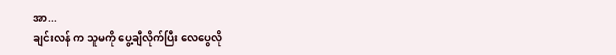အာ...
ချင်းလန် က သူမကို ပွေ့ချီလိုက်ပြီး လေပွေလို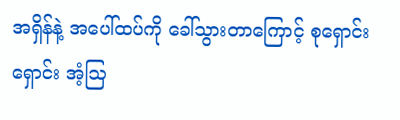အရှိန်နဲ့ အပေါ်ထပ်ကို ခေါ်သွားတာကြောင့် စုရှောင်းရှောင်း အံ့ဩ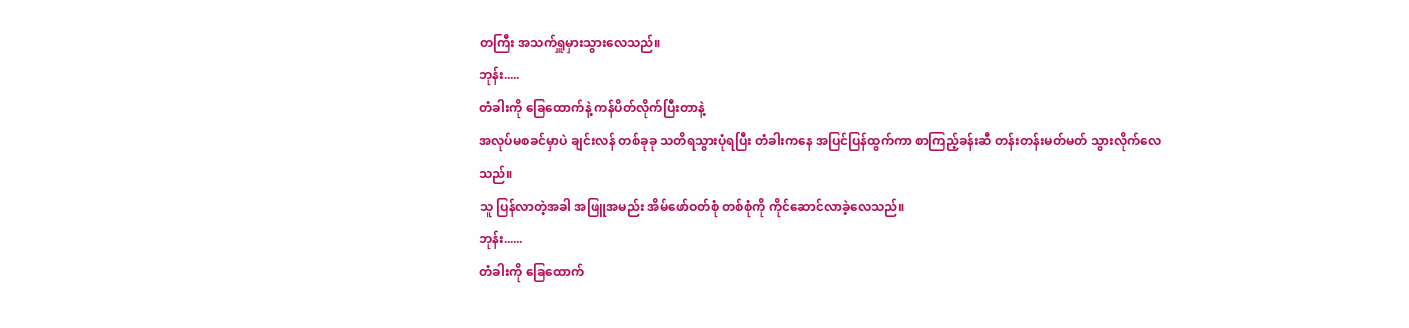တကြီး အသက်ရှူမှားသွားလေသည်။
ဘုန်း.....
တံခါးကို ခြေထောက်နဲ့ ကန်ပိတ်လိုက်ပြီးတာနဲ့
အလုပ်မစခင်မှာပဲ ချင်းလန် တစ်ခုခု သတိရသွားပုံရပြီး တံခါးကနေ အပြင်ပြန်ထွက်ကာ စာကြည့်ခန်းဆီ တန်းတန်းမတ်မတ် သွားလိုက်လေသည်။
သူ ပြန်လာတဲ့အခါ အဖြူအမည်း အိမ်ဖော်ဝတ်စုံ တစ်စုံကို ကိုင်ဆောင်လာခဲ့လေသည်။
ဘုန်း......
တံခါးကို ခြေထောက်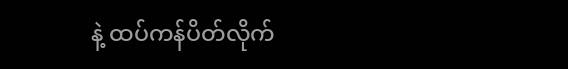နဲ့ ထပ်ကန်ပိတ်လိုက်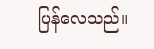ပြန်လေသည်။